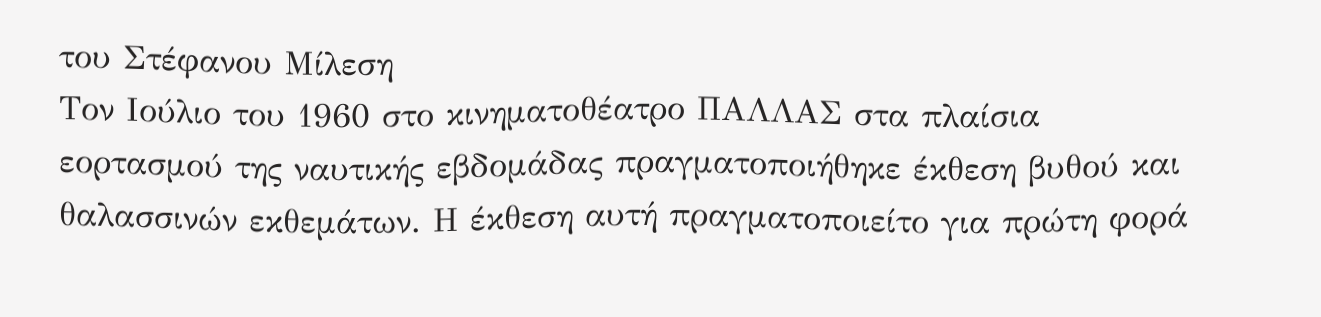του Στέφανου Μίλεση
Τον Ιούλιο του 1960 στο κινηματοθέατρο ΠΑΛΛΑΣ στα πλαίσια εορτασμού της ναυτικής εβδομάδας πραγματοποιήθηκε έκθεση βυθού και θαλασσινών εκθεμάτων. Η έκθεση αυτή πραγματοποιείτο για πρώτη φορά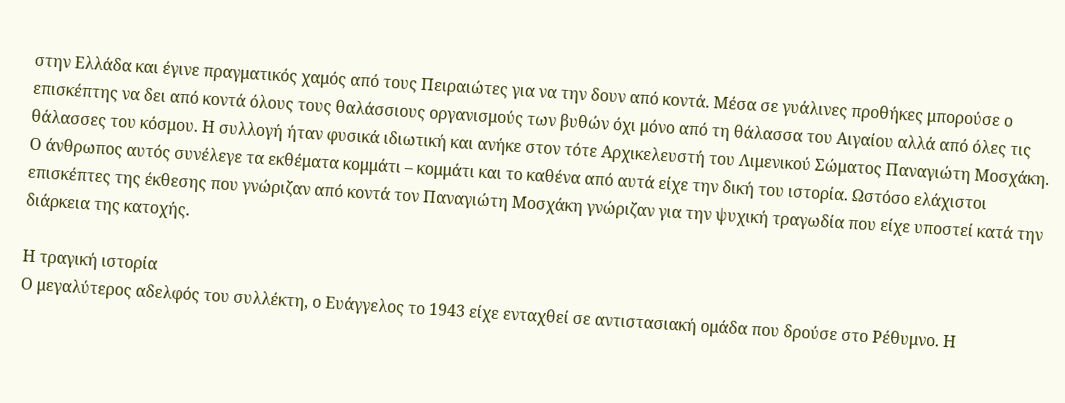στην Ελλάδα και έγινε πραγματικός χαμός από τους Πειραιώτες για να την δουν από κοντά. Μέσα σε γυάλινες προθήκες μπορούσε ο επισκέπτης να δει από κοντά όλους τους θαλάσσιους οργανισμούς των βυθών όχι μόνο από τη θάλασσα του Αιγαίου αλλά από όλες τις θάλασσες του κόσμου. Η συλλογή ήταν φυσικά ιδιωτική και ανήκε στον τότε Αρχικελευστή του Λιμενικού Σώματος Παναγιώτη Μοσχάκη. Ο άνθρωπος αυτός συνέλεγε τα εκθέματα κομμάτι – κομμάτι και το καθένα από αυτά είχε την δική του ιστορία. Ωστόσο ελάχιστοι επισκέπτες της έκθεσης που γνώριζαν από κοντά τον Παναγιώτη Μοσχάκη γνώριζαν για την ψυχική τραγωδία που είχε υποστεί κατά την διάρκεια της κατοχής.

Η τραγική ιστορία
Ο μεγαλύτερος αδελφός του συλλέκτη, ο Ευάγγελος το 1943 είχε ενταχθεί σε αντιστασιακή ομάδα που δρούσε στο Ρέθυμνο. Η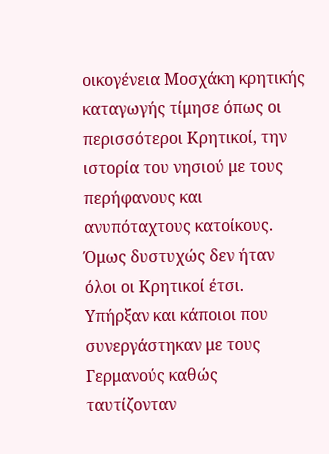οικογένεια Μοσχάκη κρητικής καταγωγής τίμησε όπως οι περισσότεροι Κρητικοί, την ιστορία του νησιού με τους περήφανους και ανυπόταχτους κατοίκους. Όμως δυστυχώς δεν ήταν όλοι οι Κρητικοί έτσι. Υπήρξαν και κάποιοι που συνεργάστηκαν με τους Γερμανούς καθώς ταυτίζονταν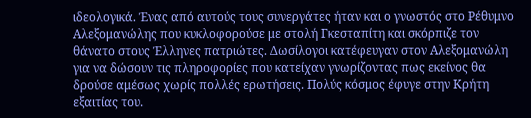ιδεολογικά. Ένας από αυτούς τους συνεργάτες ήταν και ο γνωστός στο Ρέθυμνο Αλεξομανώλης που κυκλοφορούσε με στολή Γκεσταπίτη και σκόρπιζε τον θάνατο στους Έλληνες πατριώτες. Δωσίλογοι κατέφευγαν στον Αλεξομανώλη για να δώσουν τις πληροφορίες που κατείχαν γνωρίζοντας πως εκείνος θα δρούσε αμέσως χωρίς πολλές ερωτήσεις. Πολύς κόσμος έφυγε στην Κρήτη εξαιτίας του.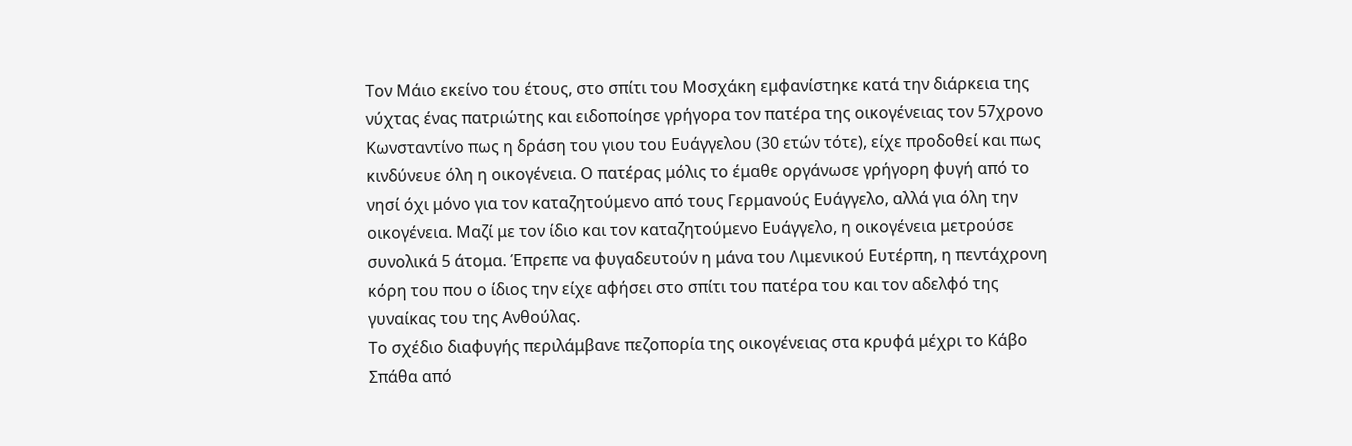Τον Μάιο εκείνο του έτους, στο σπίτι του Μοσχάκη εμφανίστηκε κατά την διάρκεια της νύχτας ένας πατριώτης και ειδοποίησε γρήγορα τον πατέρα της οικογένειας τον 57χρονο Κωνσταντίνο πως η δράση του γιου του Ευάγγελου (30 ετών τότε), είχε προδοθεί και πως κινδύνευε όλη η οικογένεια. Ο πατέρας μόλις το έμαθε οργάνωσε γρήγορη φυγή από το νησί όχι μόνο για τον καταζητούμενο από τους Γερμανούς Ευάγγελο, αλλά για όλη την οικογένεια. Μαζί με τον ίδιο και τον καταζητούμενο Ευάγγελο, η οικογένεια μετρούσε συνολικά 5 άτομα. Έπρεπε να φυγαδευτούν η μάνα του Λιμενικού Ευτέρπη, η πεντάχρονη κόρη του που ο ίδιος την είχε αφήσει στο σπίτι του πατέρα του και τον αδελφό της γυναίκας του της Ανθούλας.
Το σχέδιο διαφυγής περιλάμβανε πεζοπορία της οικογένειας στα κρυφά μέχρι το Κάβο Σπάθα από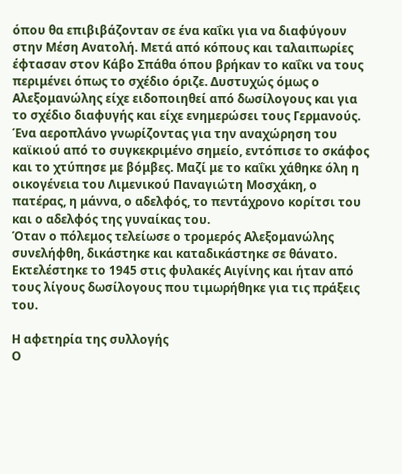όπου θα επιβιβάζονταν σε ένα καΐκι για να διαφύγουν στην Μέση Ανατολή. Μετά από κόπους και ταλαιπωρίες έφτασαν στον Κάβο Σπάθα όπου βρήκαν το καΐκι να τους περιμένει όπως το σχέδιο όριζε. Δυστυχώς όμως ο Αλεξομανώλης είχε ειδοποιηθεί από δωσίλογους και για το σχέδιο διαφυγής και είχε ενημερώσει τους Γερμανούς. Ένα αεροπλάνο γνωρίζοντας για την αναχώρηση του καϊκιού από το συγκεκριμένο σημείο, εντόπισε το σκάφος και το χτύπησε με βόμβες. Μαζί με το καΐκι χάθηκε όλη η οικογένεια του Λιμενικού Παναγιώτη Μοσχάκη, ο πατέρας, η μάννα, ο αδελφός, το πεντάχρονο κορίτσι του και ο αδελφός της γυναίκας του.
Όταν ο πόλεμος τελείωσε ο τρομερός Αλεξομανώλης συνελήφθη, δικάστηκε και καταδικάστηκε σε θάνατο. Εκτελέστηκε το 1945 στις φυλακές Αιγίνης και ήταν από τους λίγους δωσίλογους που τιμωρήθηκε για τις πράξεις του.

Η αφετηρία της συλλογής
Ο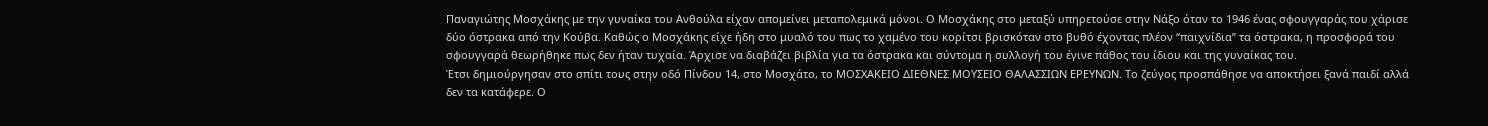Παναγιώτης Μοσχάκης με την γυναίκα του Ανθούλα είχαν απομείνει μεταπολεμικά μόνοι. Ο Μοσχάκης στο μεταξύ υπηρετούσε στην Νάξο όταν το 1946 ένας σφουγγαράς του χάρισε δύο όστρακα από την Κούβα. Καθώς ο Μοσχάκης είχε ήδη στο μυαλό του πως το χαμένο του κορίτσι βρισκόταν στο βυθό έχοντας πλέον “παιχνίδια” τα όστρακα, η προσφορά του σφουγγαρά θεωρήθηκε πως δεν ήταν τυχαία. Άρχισε να διαβάζει βιβλία για τα όστρακα και σύντομα η συλλογή του έγινε πάθος του ίδιου και της γυναίκας του.
Έτσι δημιούργησαν στο σπίτι τους στην οδό Πίνδου 14, στο Μοσχάτο, το ΜΟΣΧΑΚΕΙΟ ΔΙΕΘΝΕΣ ΜΟΥΣΕΙΟ ΘΑΛΑΣΣΙΩΝ ΕΡΕΥΝΩΝ. Το ζεύγος προσπάθησε να αποκτήσει ξανά παιδί αλλά δεν τα κατάφερε. Ο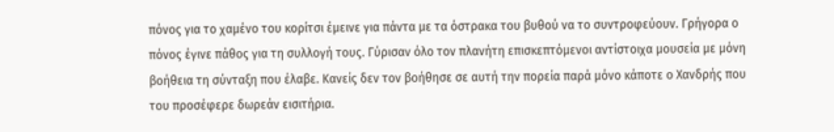πόνος για το χαμένο του κορίτσι έμεινε για πάντα με τα όστρακα του βυθού να το συντροφεύουν. Γρήγορα ο πόνος έγινε πάθος για τη συλλογή τους. Γύρισαν όλο τον πλανήτη επισκεπτόμενοι αντίστοιχα μουσεία με μόνη βοήθεια τη σύνταξη που έλαβε. Κανείς δεν τον βοήθησε σε αυτή την πορεία παρά μόνο κάποτε ο Χανδρής που του προσέφερε δωρεάν εισιτήρια.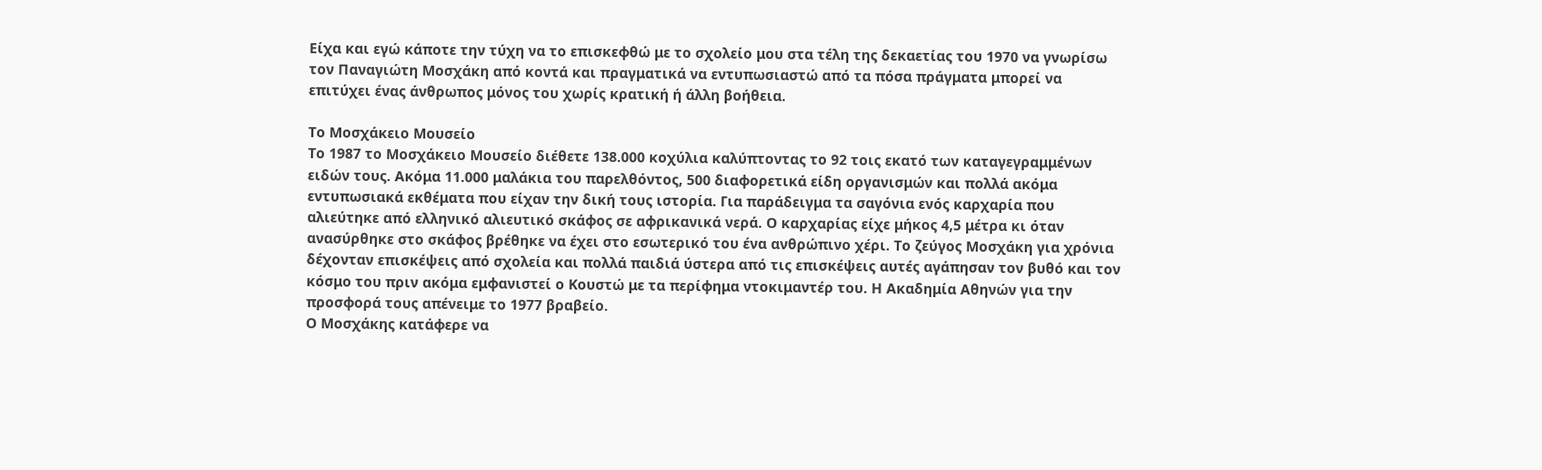Είχα και εγώ κάποτε την τύχη να το επισκεφθώ με το σχολείο μου στα τέλη της δεκαετίας του 1970 να γνωρίσω τον Παναγιώτη Μοσχάκη από κοντά και πραγματικά να εντυπωσιαστώ από τα πόσα πράγματα μπορεί να επιτύχει ένας άνθρωπος μόνος του χωρίς κρατική ή άλλη βοήθεια.

Το Μοσχάκειο Μουσείο
Το 1987 το Μοσχάκειο Μουσείο διέθετε 138.000 κοχύλια καλύπτοντας το 92 τοις εκατό των καταγεγραμμένων ειδών τους. Ακόμα 11.000 μαλάκια του παρελθόντος, 500 διαφορετικά είδη οργανισμών και πολλά ακόμα εντυπωσιακά εκθέματα που είχαν την δική τους ιστορία. Για παράδειγμα τα σαγόνια ενός καρχαρία που αλιεύτηκε από ελληνικό αλιευτικό σκάφος σε αφρικανικά νερά. Ο καρχαρίας είχε μήκος 4,5 μέτρα κι όταν ανασύρθηκε στο σκάφος βρέθηκε να έχει στο εσωτερικό του ένα ανθρώπινο χέρι. Το ζεύγος Μοσχάκη για χρόνια δέχονταν επισκέψεις από σχολεία και πολλά παιδιά ύστερα από τις επισκέψεις αυτές αγάπησαν τον βυθό και τον κόσμο του πριν ακόμα εμφανιστεί ο Κουστώ με τα περίφημα ντοκιμαντέρ του. Η Ακαδημία Αθηνών για την προσφορά τους απένειμε το 1977 βραβείο.
Ο Μοσχάκης κατάφερε να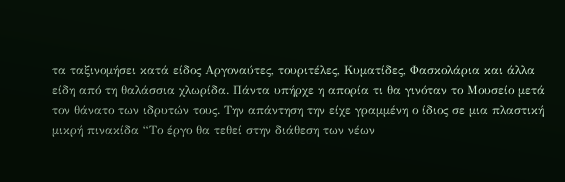τα ταξινομήσει κατά είδος Αργοναύτες, τουριτέλες, Κυματίδες, Φασκολάρια και άλλα είδη από τη θαλάσσια χλωρίδα. Πάντα υπήρχε η απορία τι θα γινόταν το Μουσείο μετά τον θάνατο των ιδρυτών τους. Την απάντηση την είχε γραμμένη ο ίδιος σε μια πλαστική μικρή πινακίδα “Το έργο θα τεθεί στην διάθεση των νέων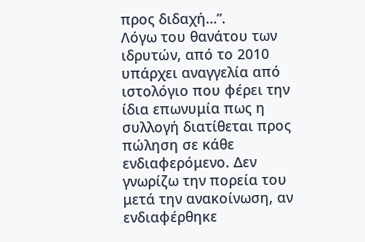προς διδαχή…”.
Λόγω του θανάτου των ιδρυτών, από το 2010 υπάρχει αναγγελία από ιστολόγιο που φέρει την ίδια επωνυμία πως η συλλογή διατίθεται προς πώληση σε κάθε ενδιαφερόμενο. Δεν γνωρίζω την πορεία του μετά την ανακοίνωση, αν ενδιαφέρθηκε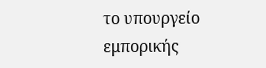το υπουργείο εμπορικής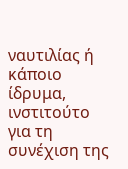ναυτιλίας ή κάποιο ίδρυμα, ινστιτούτο για τη συνέχιση της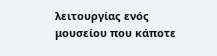λειτουργίας ενός μουσείου που κάποτε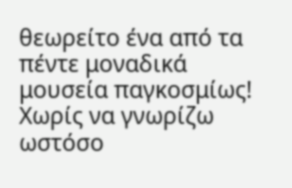θεωρείτο ένα από τα πέντε μοναδικά μουσεία παγκοσμίως! Χωρίς να γνωρίζω ωστόσο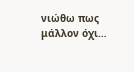νιώθω πως μάλλον όχι…